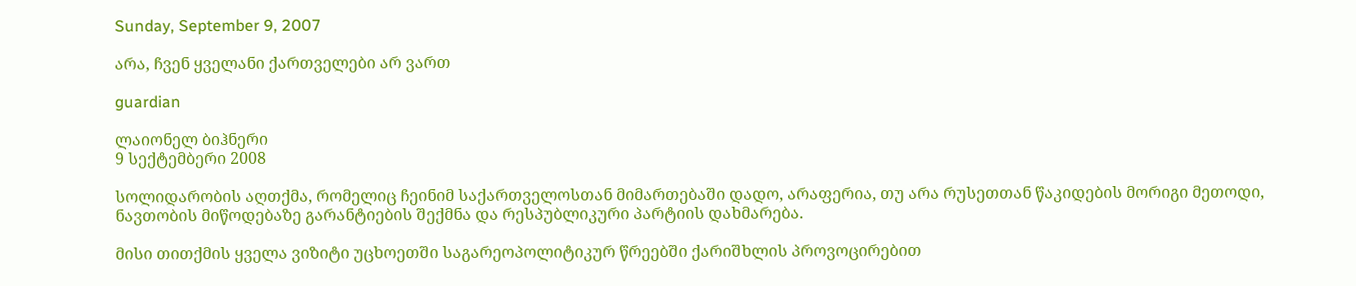Sunday, September 9, 2007

არა, ჩვენ ყველანი ქართველები არ ვართ

guardian

ლაიონელ ბიჰნერი
9 სექტემბერი 2008

სოლიდარობის აღთქმა, რომელიც ჩეინიმ საქართველოსთან მიმართებაში დადო, არაფერია, თუ არა რუსეთთან წაკიდების მორიგი მეთოდი, ნავთობის მიწოდებაზე გარანტიების შექმნა და რესპუბლიკური პარტიის დახმარება.

მისი თითქმის ყველა ვიზიტი უცხოეთში საგარეოპოლიტიკურ წრეებში ქარიშხლის პროვოცირებით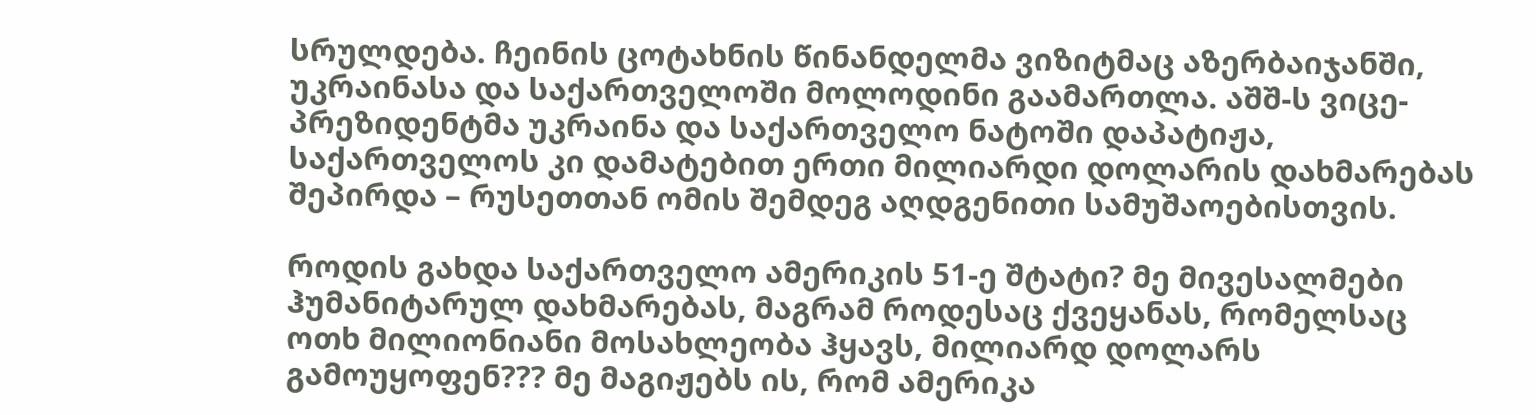სრულდება. ჩეინის ცოტახნის წინანდელმა ვიზიტმაც აზერბაიჯანში, უკრაინასა და საქართველოში მოლოდინი გაამართლა. აშშ-ს ვიცე-პრეზიდენტმა უკრაინა და საქართველო ნატოში დაპატიჟა, საქართველოს კი დამატებით ერთი მილიარდი დოლარის დახმარებას შეპირდა – რუსეთთან ომის შემდეგ აღდგენითი სამუშაოებისთვის.

როდის გახდა საქართველო ამერიკის 51-ე შტატი? მე მივესალმები ჰუმანიტარულ დახმარებას, მაგრამ როდესაც ქვეყანას, რომელსაც ოთხ მილიონიანი მოსახლეობა ჰყავს, მილიარდ დოლარს გამოუყოფენ??? მე მაგიჟებს ის, რომ ამერიკა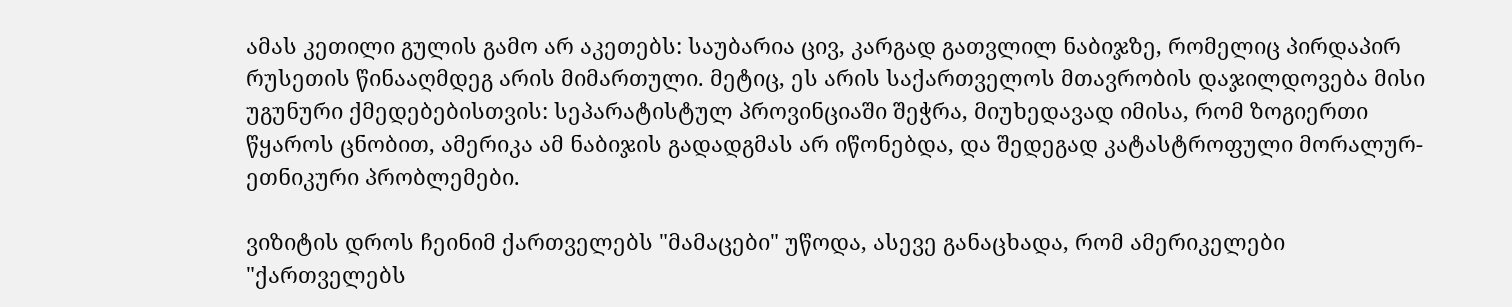ამას კეთილი გულის გამო არ აკეთებს: საუბარია ცივ, კარგად გათვლილ ნაბიჯზე, რომელიც პირდაპირ რუსეთის წინააღმდეგ არის მიმართული. მეტიც, ეს არის საქართველოს მთავრობის დაჯილდოვება მისი უგუნური ქმედებებისთვის: სეპარატისტულ პროვინციაში შეჭრა, მიუხედავად იმისა, რომ ზოგიერთი წყაროს ცნობით, ამერიკა ამ ნაბიჯის გადადგმას არ იწონებდა, და შედეგად კატასტროფული მორალურ-ეთნიკური პრობლემები.

ვიზიტის დროს ჩეინიმ ქართველებს "მამაცები" უწოდა, ასევე განაცხადა, რომ ამერიკელები "ქართველებს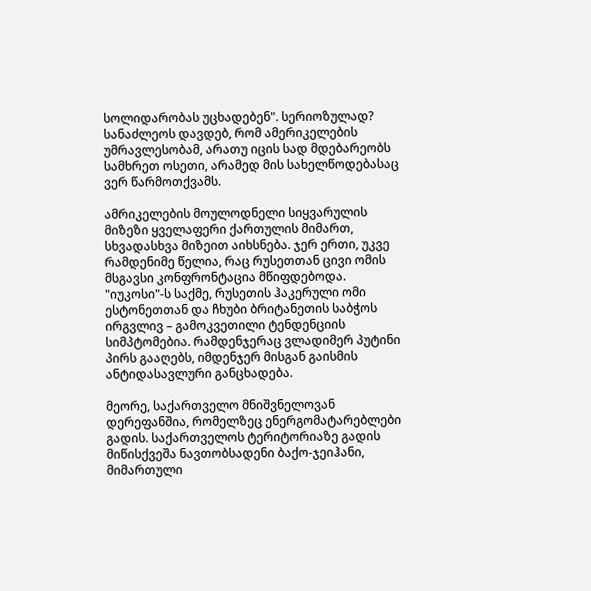სოლიდარობას უცხადებენ". სერიოზულად? სანაძლეოს დავდებ, რომ ამერიკელების უმრავლესობამ, არათუ იცის სად მდებარეობს სამხრეთ ოსეთი, არამედ მის სახელწოდებასაც ვერ წარმოთქვამს.

ამრიკელების მოულოდნელი სიყვარულის მიზეზი ყველაფერი ქართულის მიმართ, სხვადასხვა მიზეით აიხსნება. ჯერ ერთი, უკვე რამდენიმე წელია, რაც რუსეთთან ცივი ომის მსგავსი კონფრონტაცია მწიფდებოდა. "იუკოსი"-ს საქმე, რუსეთის ჰაკერული ომი ესტონეთთან და ჩხუბი ბრიტანეთის საბჭოს ირგვლივ – გამოკვეთილი ტენდენციის სიმპტომებია. რამდენჯერაც ვლადიმერ პუტინი პირს გააღებს, იმდენჯერ მისგან გაისმის ანტიდასავლური განცხადება.

მეორე, საქართველო მნიშვნელოვან დერეფანშია, რომელზეც ენერგომატარებლები გადის. საქართველოს ტერიტორიაზე გადის მიწისქვეშა ნავთობსადენი ბაქო-ჯეიჰანი, მიმართული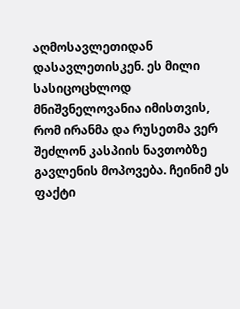აღმოსავლეთიდან დასავლეთისკენ. ეს მილი სასიცოცხლოდ მნიშვნელოვანია იმისთვის, რომ ირანმა და რუსეთმა ვერ შეძლონ კასპიის ნავთობზე გავლენის მოპოვება. ჩეინიმ ეს ფაქტი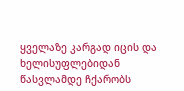ყველაზე კარგად იცის და ხელისუფლებიდან წასვლამდე ჩქარობს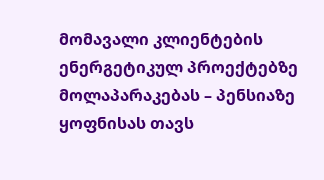მომავალი კლიენტების ენერგეტიკულ პროექტებზე მოლაპარაკებას – პენსიაზე ყოფნისას თავს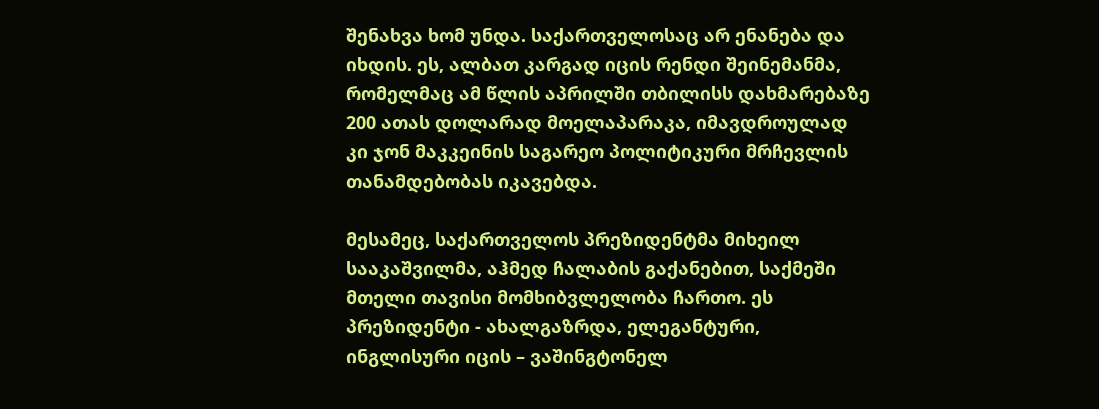შენახვა ხომ უნდა. საქართველოსაც არ ენანება და იხდის. ეს, ალბათ კარგად იცის რენდი შეინემანმა, რომელმაც ამ წლის აპრილში თბილისს დახმარებაზე 200 ათას დოლარად მოელაპარაკა, იმავდროულად კი ჯონ მაკკეინის საგარეო პოლიტიკური მრჩევლის თანამდებობას იკავებდა.

მესამეც, საქართველოს პრეზიდენტმა მიხეილ სააკაშვილმა, აჰმედ ჩალაბის გაქანებით, საქმეში მთელი თავისი მომხიბვლელობა ჩართო. ეს პრეზიდენტი - ახალგაზრდა, ელეგანტური, ინგლისური იცის – ვაშინგტონელ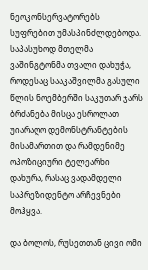ნეოკონსერვატორებს სუფრებით უმასპინძლდებოდა. საპასუხოდ მთელმა ვაშინგტონმა თვალი დახუჭა, როდესაც სააკაშვილმა გასული წლის ნოემბერში საკუთარ ჯარს ბრძანება მისცა ესროლათ უიარაღო დემონსტრანტების მისამართით და რამდენიმე ოპოზიციური ტელეარხი დახურა, რასაც ვადამდელი საპრეზიდენტო არჩევნები მოჰყვა.

და ბოლოს, რუსეთთან ცივი ომი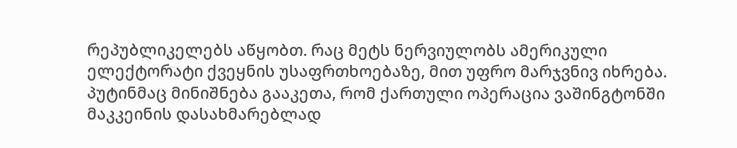რეპუბლიკელებს აწყობთ. რაც მეტს ნერვიულობს ამერიკული ელექტორატი ქვეყნის უსაფრთხოებაზე, მით უფრო მარჯვნივ იხრება. პუტინმაც მინიშნება გააკეთა, რომ ქართული ოპერაცია ვაშინგტონში მაკკეინის დასახმარებლად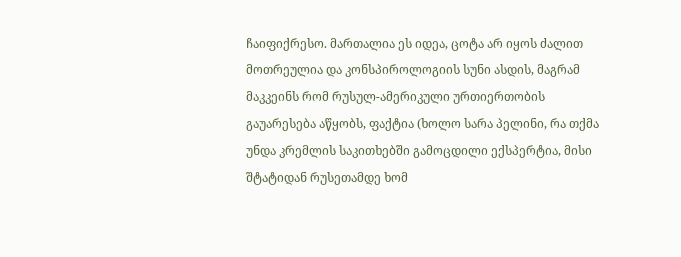ჩაიფიქრესო. მართალია ეს იდეა, ცოტა არ იყოს ძალით მოთრეულია და კონსპიროლოგიის სუნი ასდის, მაგრამ მაკკეინს რომ რუსულ-ამერიკული ურთიერთობის გაუარესება აწყობს, ფაქტია (ხოლო სარა პელინი, რა თქმა უნდა კრემლის საკითხებში გამოცდილი ექსპერტია, მისი შტატიდან რუსეთამდე ხომ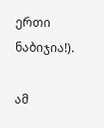ერთი ნაბიჯია!).

ამ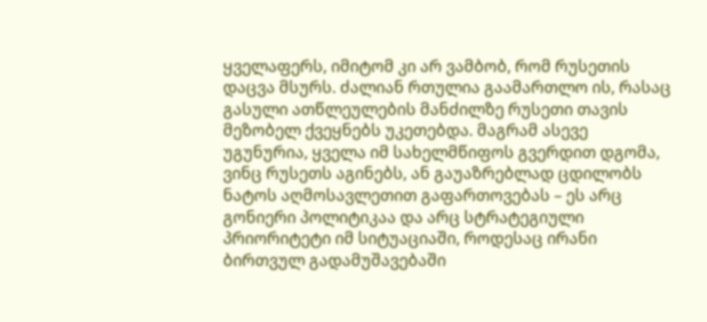ყველაფერს, იმიტომ კი არ ვამბობ, რომ რუსეთის დაცვა მსურს. ძალიან რთულია გაამართლო ის, რასაც გასული ათწლეულების მანძილზე რუსეთი თავის მეზობელ ქვეყნებს უკეთებდა. მაგრამ ასევე უგუნურია, ყველა იმ სახელმწიფოს გვერდით დგომა, ვინც რუსეთს აგინებს, ან გაუაზრებლად ცდილობს ნატოს აღმოსავლეთით გაფართოვებას – ეს არც გონიერი პოლიტიკაა და არც სტრატეგიული პრიორიტეტი იმ სიტუაციაში, როდესაც ირანი ბირთვულ გადამუშავებაში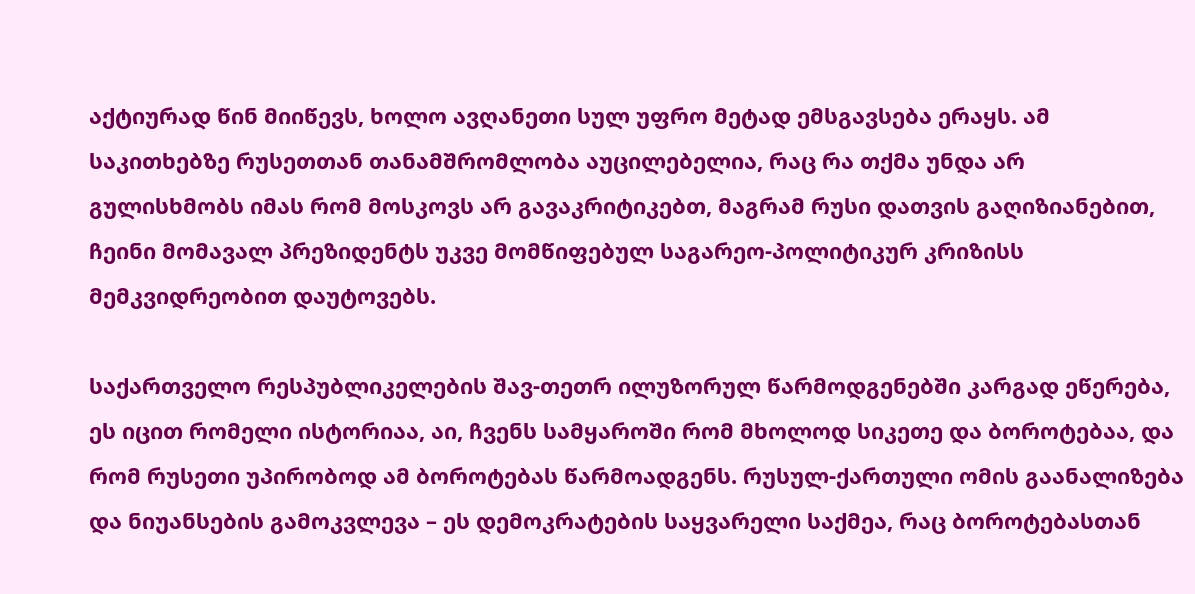აქტიურად წინ მიიწევს, ხოლო ავღანეთი სულ უფრო მეტად ემსგავსება ერაყს. ამ საკითხებზე რუსეთთან თანამშრომლობა აუცილებელია, რაც რა თქმა უნდა არ გულისხმობს იმას რომ მოსკოვს არ გავაკრიტიკებთ, მაგრამ რუსი დათვის გაღიზიანებით, ჩეინი მომავალ პრეზიდენტს უკვე მომწიფებულ საგარეო-პოლიტიკურ კრიზისს მემკვიდრეობით დაუტოვებს.

საქართველო რესპუბლიკელების შავ-თეთრ ილუზორულ წარმოდგენებში კარგად ეწერება, ეს იცით რომელი ისტორიაა, აი, ჩვენს სამყაროში რომ მხოლოდ სიკეთე და ბოროტებაა, და რომ რუსეთი უპირობოდ ამ ბოროტებას წარმოადგენს. რუსულ-ქართული ომის გაანალიზება და ნიუანსების გამოკვლევა – ეს დემოკრატების საყვარელი საქმეა, რაც ბოროტებასთან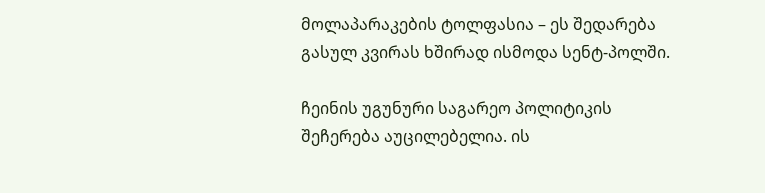მოლაპარაკების ტოლფასია – ეს შედარება გასულ კვირას ხშირად ისმოდა სენტ-პოლში.

ჩეინის უგუნური საგარეო პოლიტიკის შეჩერება აუცილებელია. ის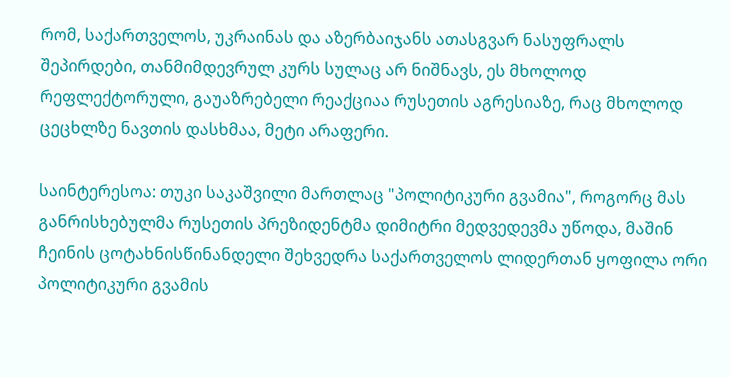რომ, საქართველოს, უკრაინას და აზერბაიჯანს ათასგვარ ნასუფრალს შეპირდები, თანმიმდევრულ კურს სულაც არ ნიშნავს, ეს მხოლოდ რეფლექტორული, გაუაზრებელი რეაქციაა რუსეთის აგრესიაზე, რაც მხოლოდ ცეცხლზე ნავთის დასხმაა, მეტი არაფერი.

საინტერესოა: თუკი საკაშვილი მართლაც "პოლიტიკური გვამია", როგორც მას განრისხებულმა რუსეთის პრეზიდენტმა დიმიტრი მედვედევმა უწოდა, მაშინ ჩეინის ცოტახნისწინანდელი შეხვედრა საქართველოს ლიდერთან ყოფილა ორი პოლიტიკური გვამის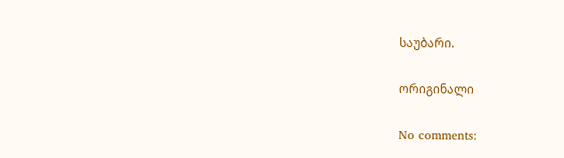საუბარი.

ორიგინალი

No comments: